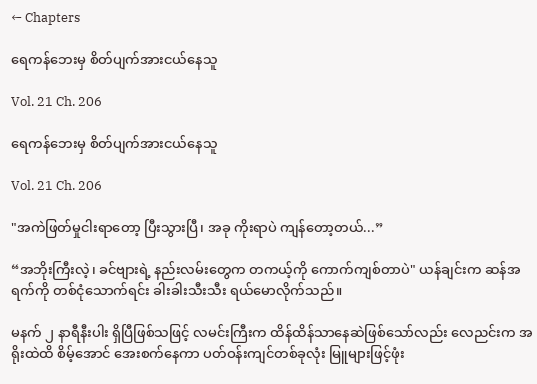← Chapters

ရေကန်ဘေးမှ စိတ်ပျက်အားငယ်နေသူ

Vol. 21 Ch. 206

ရေကန်ဘေးမှ စိတ်ပျက်အားငယ်နေသူ

Vol. 21 Ch. 206

"အကဲဖြတ်မှုငါးရာတော့ ပြီးသွားပြီ၊ အခု ကိုးရာပဲ ကျန်တော့တယ်...”

“အဘိုးကြီးလဲ့၊ ခင်ဗျားရဲ့ နည်းလမ်းတွေက တကယ့်ကို ကောက်ကျစ်တာပဲ" ယန်ချင်းက ဆန်အရက်ကို တစ်ငုံသောက်ရင်း ခါးခါးသီးသီး ရယ်မောလိုက်သည်။

မနက် ၂ နာရီနီးပါး ရှိပြီဖြစ်သဖြင့် လမင်းကြီးက ထိန်ထိန်သာနေဆဲဖြစ်သော်လည်း လေညင်းက အရိုးထဲထိ စိမ့်အောင် အေးစက်နေကာ ပတ်ဝန်းကျင်တစ်ခုလုံး မြူများဖြင့်ဖုံး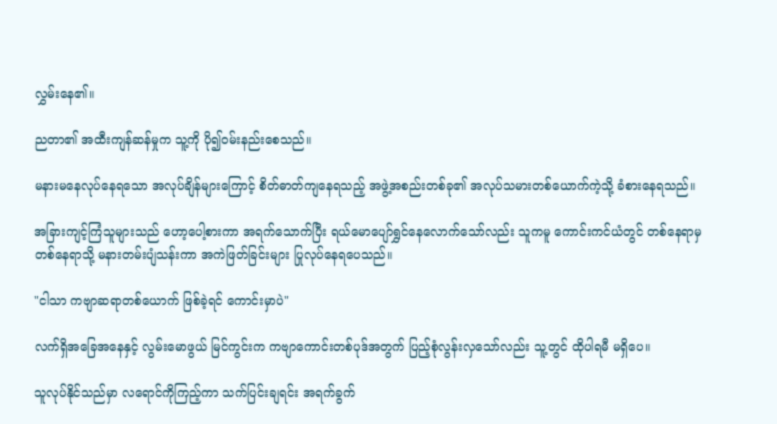လွှမ်းနေ၏။

ညတာ၏ အထီးကျန်ဆန်မှုက သူ့ကို ပို၍ဝမ်းနည်းစေသည်။

မနားမနေလုပ်နေရသော အလုပ်ချိန်များကြောင့် စိတ်ဓာတ်ကျနေရသည့် အဖွဲ့အစည်းတစ်ခု၏ အလုပ်သမားတစ်ယောက်ကဲ့သို့ ခံစားနေရသည်။

အခြားကျင့်ကြံသူများသည် ဟော့ပေါ့စားကာ အရက်သောက်ပြီး ရယ်မောပျော်ရွှင်နေလောက်သော်လည်း သူကမူ ကောင်းကင်ယံတွင် တစ်နေရာမှ တစ်နေရာသို့ မနားတမ်းပျံသန်းကာ အကဲဖြတ်ခြင်းများ ပြုလုပ်နေရပေသည်။

"ငါသာ ကဗျာဆရာတစ်ယောက် ဖြစ်ခဲ့ရင် ကောင်းမှာပဲ"

လက်ရှိအခြေအနေနှင့် လွမ်းမောဖွယ် မြင်ကွင်းက ကဗျာကောင်းတစ်ပုဒ်အတွက် ပြည့်စုံလွန်းလှသော်လည်း သူ့တွင် ထိုပါရမီ မရှိပေ။

သူလုပ်နိုင်သည်မှာ လရောင်ကိုကြည့်ကာ သက်ပြင်းချရင်း အရက်ခွက်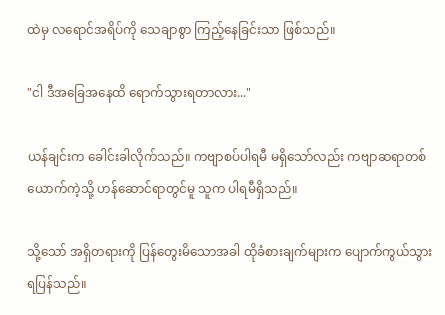ထဲမှ လရောင်အရိပ်ကို သေချာစွာ ကြည့်နေခြင်းသာ ဖြစ်သည်။

"ငါ ဒီအခြေအနေထိ ရောက်သွားရတာလား..."

ယန်ချင်းက ခေါင်းခါလိုက်သည်။ ကဗျာစပ်ပါရမီ မရှိသော်လည်း ကဗျာဆရာတစ်ယောက်ကဲ့သို့ ဟန်ဆောင်ရာတွင်မူ သူက ပါရမီရှိသည်။

သို့သော် အရှိတရားကို ပြန်တွေးမိသောအခါ ထိုခံစားချက်များက ပျောက်ကွယ်သွားရပြန်သည်။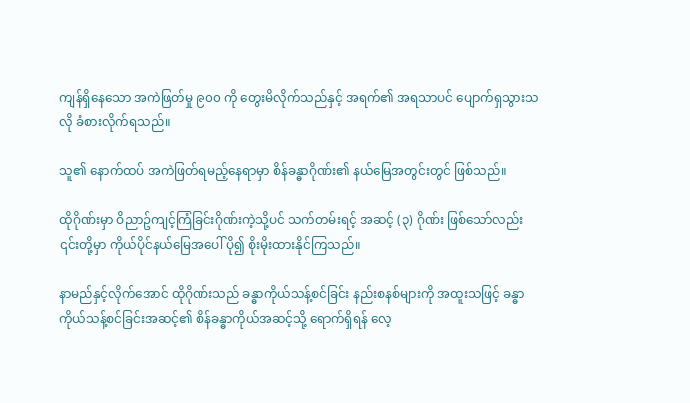ကျန်ရှိနေသော အကဲဖြတ်မှု ၉၀၀ ကို တွေးမိလိုက်သည်နှင့် အရက်၏ အရသာပင် ပျောက်ရှသွားသလို ခံစားလိုက်ရသည်။

သူ၏ နောက်ထပ် အကဲဖြတ်ရမည့်နေရာမှာ စိန်ခန္ဓာဂိုဏ်း၏ နယ်မြေအတွင်းတွင် ဖြစ်သည်။

ထိုဂိုဏ်းမှာ ဝိညာဥ်ကျင့်ကြံခြင်းဂိုဏ်းကဲ့သို့ပင် သက်တမ်းရင့် အဆင့် (၃) ဂိုဏ်း ဖြစ်သော်လည်း ၎င်းတို့မှာ ကိုယ်ပိုင်နယ်မြေအပေါ် ပို၍ စိုးမိုးထားနိုင်ကြသည်။

နာမည်နှင့်လိုက်အောင် ထိုဂိုဏ်းသည် ခန္ဓာကိုယ်သန့်စင်ခြင်း နည်းစနစ်များကို အထူးသဖြင့် ခန္ဓာကိုယ်သန့်စင်ခြင်းအဆင့်၏ စိန်ခန္ဓာကိုယ်အဆင့်သို့ ရောက်ရှိရန် လေ့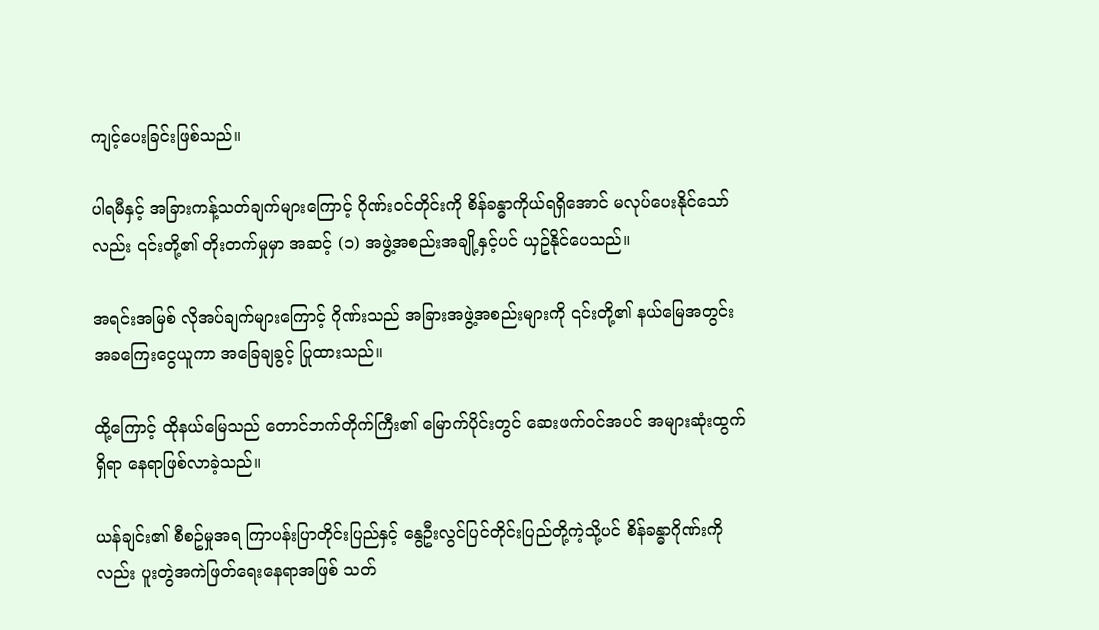ကျင့်ပေးခြင်းဖြစ်သည်။

ပါရမီနှင့် အခြားကန့်သတ်ချက်များကြောင့် ဂိုဏ်းဝင်တိုင်းကို စိန်ခန္ဓာကိုယ်ရရှိအောင် မလုပ်ပေးနိုင်သော်လည်း ၎င်းတို့၏ တိုးတက်မှုမှာ အဆင့် (၁) အဖွဲ့အစည်းအချို့နှင့်ပင် ယှဥ်နိုင်ပေသည်။

အရင်းအမြစ် လိုအပ်ချက်များကြောင့် ဂိုဏ်းသည် အခြားအဖွဲ့အစည်းများကို ၎င်းတို့၏ နယ်မြေအတွင်း အခကြေးငွေယူကာ အခြေချခွင့် ပြုထားသည်။

ထို့ကြောင့် ထိုနယ်မြေသည် တောင်ဘက်တိုက်ကြီး၏ မြောက်ပိုင်းတွင် ဆေးဖက်ဝင်အပင် အများဆုံးထွက်ရှိရာ နေရာဖြစ်လာခဲ့သည်။

ယန်ချင်း၏ စီစဥ်မှုအရ ကြာပန်းပြာတိုင်းပြည်နှင့် နွေဦးလွင်ပြင်တိုင်းပြည်တို့ကဲ့သို့ပင် စိန်ခန္ဓာဂိုဏ်းကိုလည်း ပူးတွဲအကဲဖြတ်ရေးနေရာအဖြစ် သတ်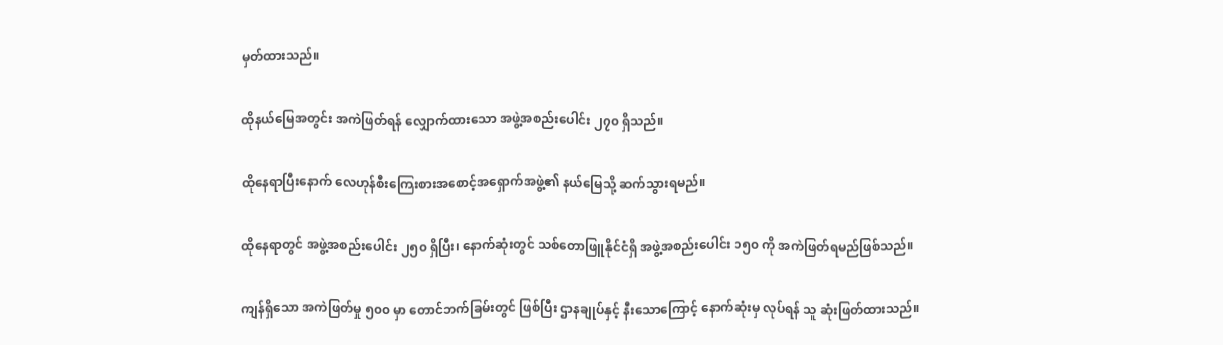မှတ်ထားသည်။

ထိုနယ်မြေအတွင်း အကဲဖြတ်ရန် လျှောက်ထားသော အဖွဲ့အစည်းပေါင်း ၂၇၀ ရှိသည်။

ထိုနေရာပြီးနောက် လေဟုန်စီးကြေးစားအစောင့်အရှောက်အဖွဲ့၏ နယ်မြေသို့ ဆက်သွားရမည်။

ထိုနေရာတွင် အဖွဲ့အစည်းပေါင်း ၂၅၀ ရှိပြီး၊ နောက်ဆုံးတွင် သစ်တောဖြူနိုင်ငံရှိ အဖွဲ့အစည်းပေါင်း ၁၅၀ ကို အကဲဖြတ်ရမည်ဖြစ်သည်။

ကျန်ရှိသော အကဲဖြတ်မှု ၅၀၀ မှာ တောင်ဘက်ခြမ်းတွင် ဖြစ်ပြီး ဌာနချုပ်နှင့် နီးသောကြောင့် နောက်ဆုံးမှ လုပ်ရန် သူ ဆုံးဖြတ်ထားသည်။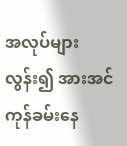အလုပ်များလွန်း၍ အားအင်ကုန်ခမ်းနေ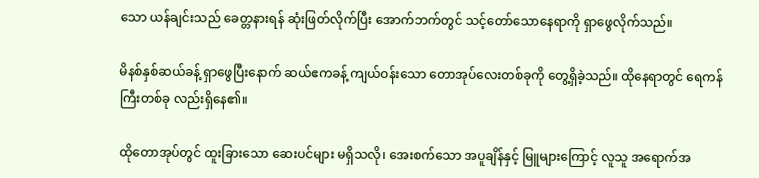သော ယန်ချင်းသည် ခေတ္တနားရန် ဆုံးဖြတ်လိုက်ပြီး အောက်ဘက်တွင် သင့်တော်သောနေရာကို ရှာဖွေလိုက်သည်။

မိနစ်နှစ်ဆယ်ခန့် ရှာဖွေပြီးနောက် ဆယ်ဧကခန့် ကျယ်ဝန်းသော တောအုပ်လေးတစ်ခုကို တွေ့ရှိခဲ့သည်။ ထိုနေရာတွင် ရေကန်ကြီးတစ်ခု လည်းရှိနေ၏။

ထိုတောအုပ်တွင် ထူးခြားသော ဆေးပင်များ မရှိသလို၊ အေးစက်သော အပူချိန်နှင့် မြူများကြောင့် လူသူ အရောက်အ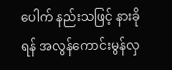ပေါက် နည်းသဖြင့် နားခိုရန် အလွန်ကောင်းမွန်လှ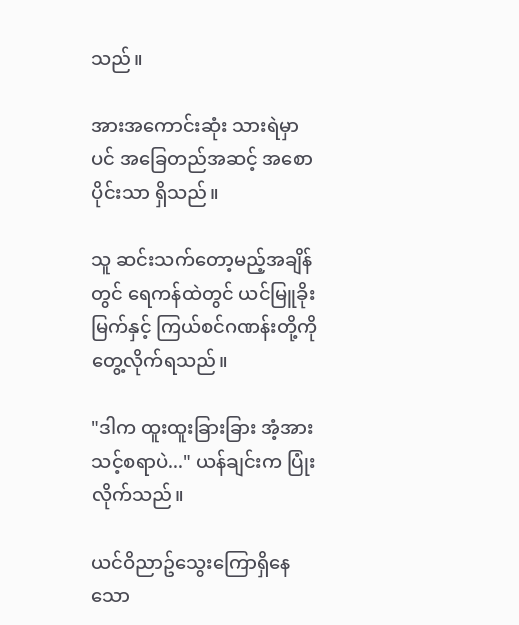သည်။

အားအကောင်းဆုံး သားရဲမှာပင် အခြေတည်အဆင့် အစောပိုင်းသာ ရှိသည်။

သူ ဆင်းသက်တော့မည့်အချိန်တွင် ရေကန်ထဲတွင် ယင်မြူခိုးမြက်နှင့် ကြယ်စင်ဂဏန်းတို့ကို တွေ့လိုက်ရသည်။

"ဒါက ထူးထူးခြားခြား အံ့အားသင့်စရာပဲ..." ယန်ချင်းက ပြုံးလိုက်သည်။

ယင်ဝိညာဥ်သွေးကြောရှိနေသော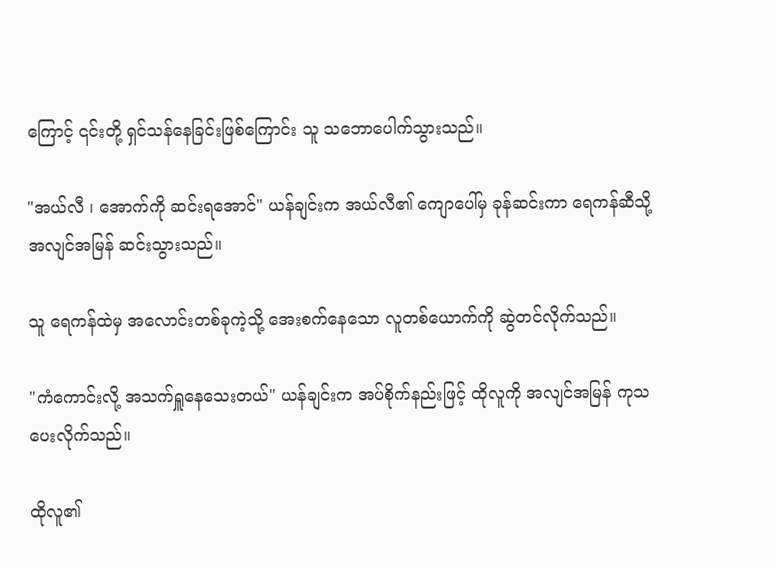ကြောင့် ၎င်းတို့ ရှင်သန်နေခြင်းဖြစ်ကြောင်း သူ သဘောပေါက်သွားသည်။

"အယ်လီ ၊ အောက်ကို ဆင်းရအောင်" ယန်ချင်းက အယ်လီ၏ ကျောပေါ်မှ ခုန်ဆင်းကာ ရေကန်ဆီသို့ အလျင်အမြန် ဆင်းသွားသည်။

သူ ရေကန်ထဲမှ အလောင်းတစ်ခုကဲ့သို့ အေးစက်နေသော လူတစ်ယောက်ကို ဆွဲတင်လိုက်သည်။

"ကံကောင်းလို့ အသက်ရှူနေသေးတယ်" ယန်ချင်းက အပ်စိုက်နည်းဖြင့် ထိုလူကို အလျင်အမြန် ကုသပေးလိုက်သည်။

ထိုလူ၏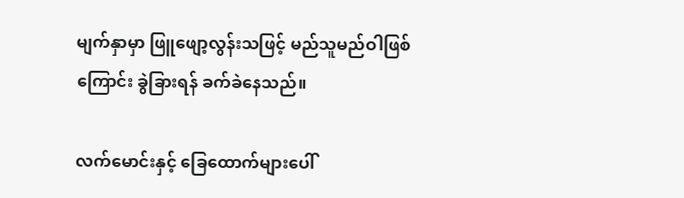မျက်နှာမှာ ဖြူဖျော့လွန်းသဖြင့် မည်သူမည်ဝါဖြစ်ကြောင်း ခွဲခြားရန် ခက်ခဲနေသည်။

လက်မောင်းနှင့် ခြေထောက်များပေါ်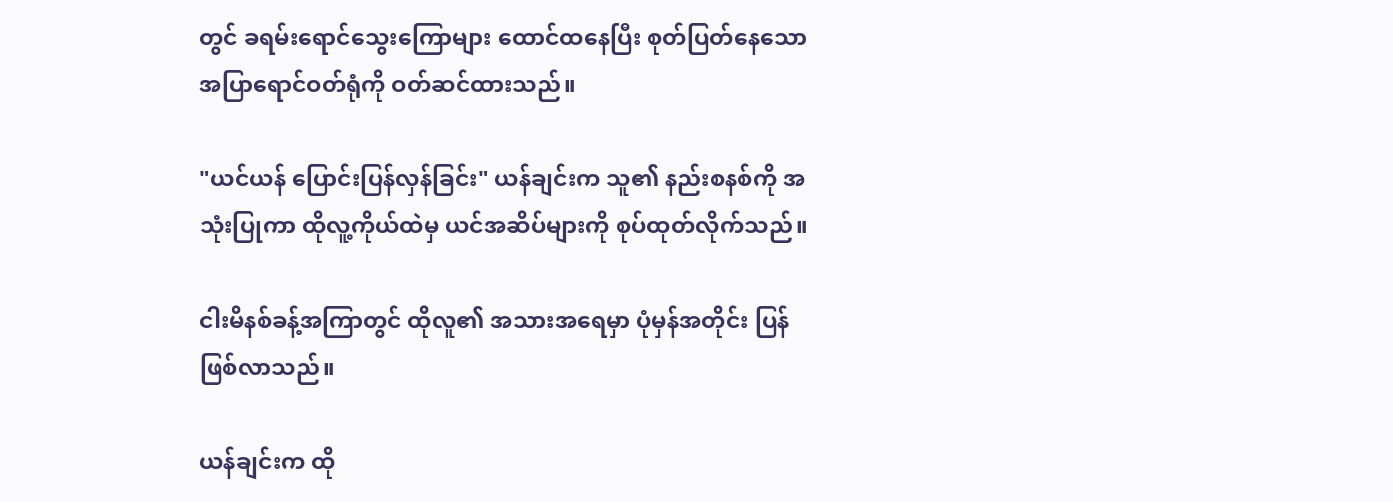တွင် ခရမ်းရောင်သွေးကြောများ ထောင်ထနေပြီး စုတ်ပြတ်နေသော အပြာရောင်ဝတ်ရုံကို ဝတ်ဆင်ထားသည်။

"ယင်ယန် ပြောင်းပြန်လှန်ခြင်း" ယန်ချင်းက သူ၏ နည်းစနစ်ကို အသုံးပြုကာ ထိုလူ့ကိုယ်ထဲမှ ယင်အဆိပ်များကို စုပ်ထုတ်လိုက်သည်။

ငါးမိနစ်ခန့်အကြာတွင် ထိုလူ၏ အသားအရေမှာ ပုံမှန်အတိုင်း ပြန်ဖြစ်လာသည်။

ယန်ချင်းက ထို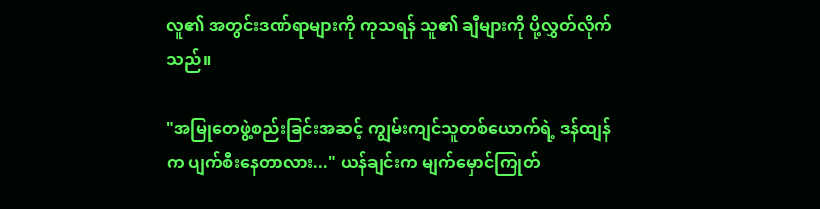လူ၏ အတွင်းဒဏ်ရာများကို ကုသရန် သူ၏ ချီများကို ပို့လွှတ်လိုက်သည်။

"အမြုတေဖွဲ့စည်းခြင်းအဆင့် ကျွမ်းကျင်သူတစ်ယောက်ရဲ့ ဒန်ထျန်က ပျက်စီးနေတာလား..." ယန်ချင်းက မျက်မှောင်ကြုတ်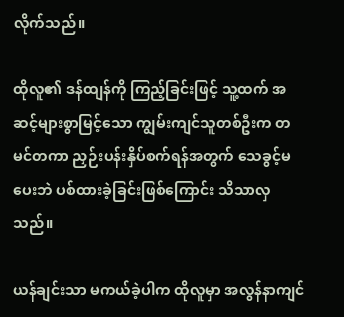လိုက်သည်။

ထိုလူ၏ ဒန်ထျန်ကို ကြည့်ခြင်းဖြင့် သူ့ထက် အဆင့်များစွာမြင့်သော ကျွမ်းကျင်သူတစ်ဦးက တမင်တကာ ညှဉ်းပန်းနှိပ်စက်ရန်အတွက် သေခွင့်မပေးဘဲ ပစ်ထားခဲ့ခြင်းဖြစ်ကြောင်း သိသာလှသည်။

ယန်ချင်းသာ မကယ်ခဲ့ပါက ထိုလူမှာ အလွန်နာကျင်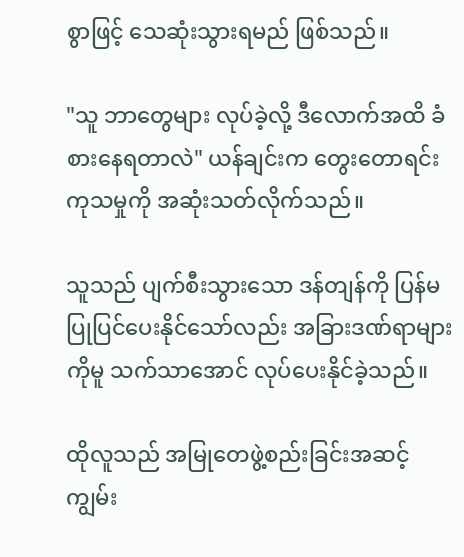စွာဖြင့် သေဆုံးသွားရမည် ဖြစ်သည်။

"သူ ဘာတွေများ လုပ်ခဲ့လို့ ဒီလောက်အထိ ခံစားနေရတာလဲ" ယန်ချင်းက တွေးတောရင်း ကုသမှုကို အဆုံးသတ်လိုက်သည်။

သူသည် ပျက်စီးသွားသော ဒန်တျန်ကို ပြန်မပြုပြင်ပေးနိုင်သော်လည်း အခြားဒဏ်ရာများကိုမူ သက်သာအောင် လုပ်ပေးနိုင်ခဲ့သည်။

ထိုလူသည် အမြုတေဖွဲ့စည်းခြင်းအဆင့် ကျွမ်း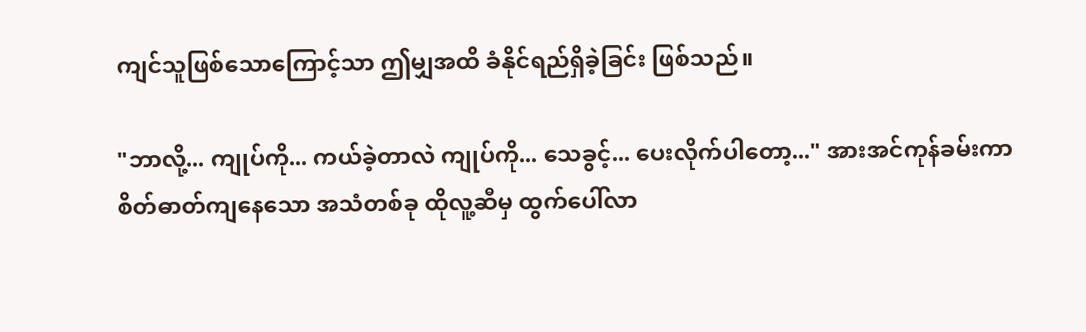ကျင်သူဖြစ်သောကြောင့်သာ ဤမျှအထိ ခံနိုင်ရည်ရှိခဲ့ခြင်း ဖြစ်သည်။

"ဘာလို့... ကျုပ်ကို... ကယ်ခဲ့တာလဲ ကျုပ်ကို... သေခွင့်... ပေးလိုက်ပါတော့..." အားအင်ကုန်ခမ်းကာ စိတ်ဓာတ်ကျနေသော အသံတစ်ခု ထိုလူ့ဆီမှ ထွက်ပေါ်လာ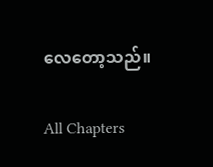လေတော့သည်။

All Chapters